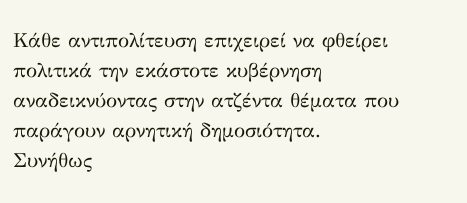Κάθε αντιπολίτευση επιχειρεί να φθείρει πολιτικά την εκάστοτε κυβέρνηση αναδεικνύοντας στην ατζέντα θέματα που παράγουν αρνητική δημοσιότητα.
Συνήθως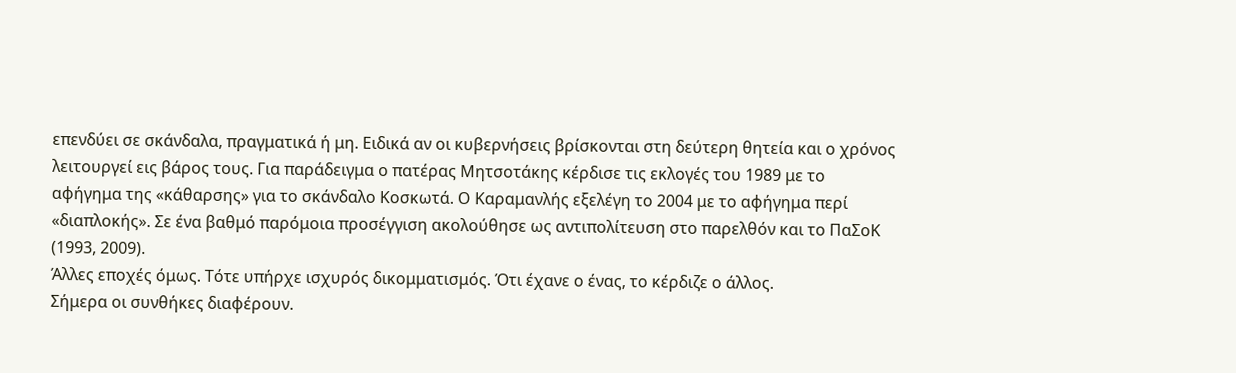επενδύει σε σκάνδαλα, πραγματικά ή μη. Ειδικά αν οι κυβερνήσεις βρίσκονται στη δεύτερη θητεία και ο χρόνος λειτουργεί εις βάρος τους. Για παράδειγμα ο πατέρας Μητσοτάκης κέρδισε τις εκλογές του 1989 με το αφήγημα της «κάθαρσης» για το σκάνδαλο Κοσκωτά. Ο Καραμανλής εξελέγη το 2004 με το αφήγημα περί «διαπλοκής». Σε ένα βαθμό παρόμοια προσέγγιση ακολούθησε ως αντιπολίτευση στο παρελθόν και το ΠαΣοΚ (1993, 2009).
Άλλες εποχές όμως. Τότε υπήρχε ισχυρός δικομματισμός. Ότι έχανε ο ένας, το κέρδιζε ο άλλος.
Σήμερα οι συνθήκες διαφέρουν.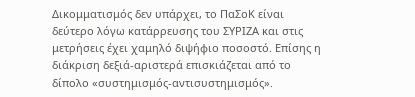Δικομματισμός δεν υπάρχει, το ΠαΣοΚ είναι δεύτερο λόγω κατάρρευσης του ΣΥΡΙΖΑ και στις μετρήσεις έχει χαμηλό διψήφιο ποσοστό. Επίσης η διάκριση δεξιά-αριστερά επισκιάζεται από το δίπολο «συστημισμός-αντισυστημισμός».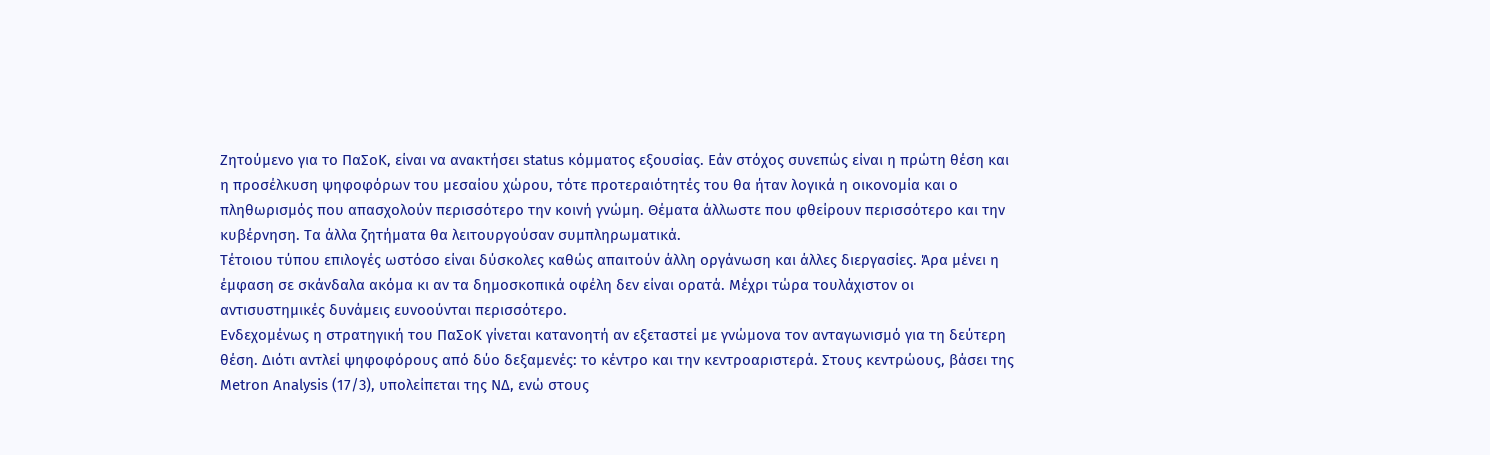Ζητούμενο για το ΠαΣοΚ, είναι να ανακτήσει status κόμματος εξουσίας. Εάν στόχος συνεπώς είναι η πρώτη θέση και η προσέλκυση ψηφοφόρων του μεσαίου χώρου, τότε προτεραιότητές του θα ήταν λογικά η οικονομία και ο πληθωρισμός που απασχολούν περισσότερο την κοινή γνώμη. Θέματα άλλωστε που φθείρουν περισσότερο και την κυβέρνηση. Τα άλλα ζητήματα θα λειτουργούσαν συμπληρωματικά.
Τέτοιου τύπου επιλογές ωστόσο είναι δύσκολες καθώς απαιτούν άλλη οργάνωση και άλλες διεργασίες. Άρα μένει η έμφαση σε σκάνδαλα ακόμα κι αν τα δημοσκοπικά οφέλη δεν είναι ορατά. Μέχρι τώρα τουλάχιστον οι αντισυστημικές δυνάμεις ευνοούνται περισσότερο.
Ενδεχομένως η στρατηγική του ΠαΣοΚ γίνεται κατανοητή αν εξεταστεί με γνώμονα τον ανταγωνισμό για τη δεύτερη θέση. Διότι αντλεί ψηφοφόρους από δύο δεξαμενές: το κέντρο και την κεντροαριστερά. Στους κεντρώους, βάσει της Metron Analysis (17/3), υπολείπεται της ΝΔ, ενώ στους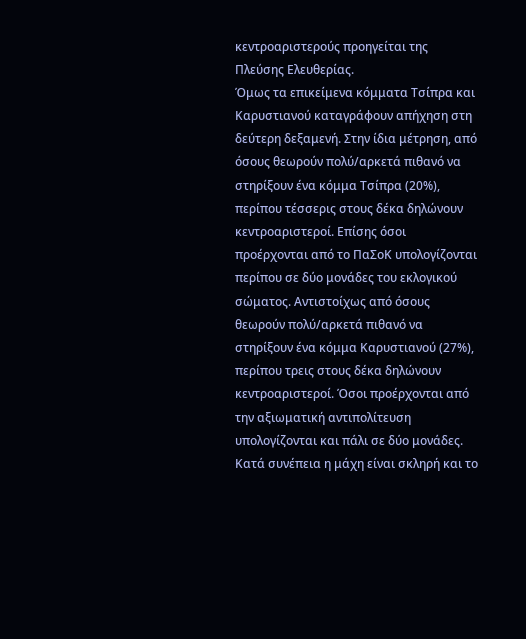κεντροαριστερούς προηγείται της Πλεύσης Ελευθερίας.
Όμως τα επικείμενα κόμματα Τσίπρα και Καρυστιανού καταγράφουν απήχηση στη δεύτερη δεξαμενή. Στην ίδια μέτρηση, από όσους θεωρούν πολύ/αρκετά πιθανό να στηρίξουν ένα κόμμα Τσίπρα (20%), περίπου τέσσερις στους δέκα δηλώνουν κεντροαριστεροί. Επίσης όσοι προέρχονται από το ΠαΣοΚ υπολογίζονται περίπου σε δύο μονάδες του εκλογικού σώματος. Αντιστοίχως από όσους θεωρούν πολύ/αρκετά πιθανό να στηρίξουν ένα κόμμα Καρυστιανού (27%), περίπου τρεις στους δέκα δηλώνουν κεντροαριστεροί. Όσοι προέρχονται από την αξιωματική αντιπολίτευση υπολογίζονται και πάλι σε δύο μονάδες.
Κατά συνέπεια η μάχη είναι σκληρή και το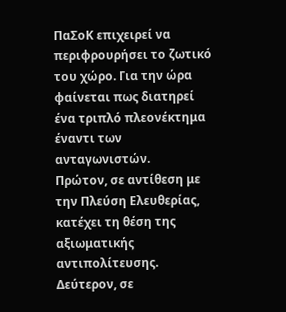ΠαΣοΚ επιχειρεί να περιφρουρήσει το ζωτικό του χώρο. Για την ώρα φαίνεται πως διατηρεί ένα τριπλό πλεονέκτημα έναντι των ανταγωνιστών.
Πρώτον, σε αντίθεση με την Πλεύση Ελευθερίας, κατέχει τη θέση της αξιωματικής αντιπολίτευσης. Δεύτερον, σε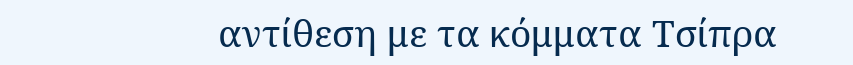αντίθεση με τα κόμματα Τσίπρα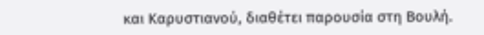και Καρυστιανού, διαθέτει παρουσία στη Βουλή.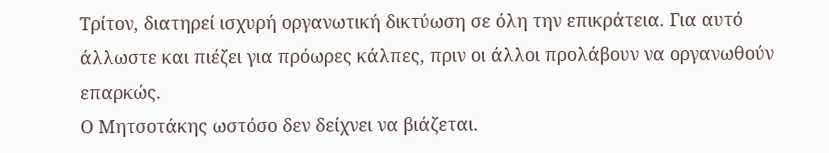Τρίτον, διατηρεί ισχυρή οργανωτική δικτύωση σε όλη την επικράτεια. Για αυτό άλλωστε και πιέζει για πρόωρες κάλπες, πριν οι άλλοι προλάβουν να οργανωθούν επαρκώς.
Ο Μητσοτάκης ωστόσο δεν δείχνει να βιάζεται.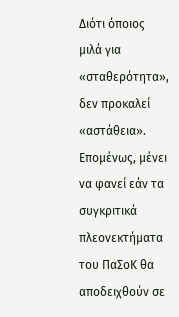Διότι όποιος μιλά για «σταθερότητα», δεν προκαλεί «αστάθεια».
Επομένως, μένει να φανεί εάν τα συγκριτικά πλεονεκτήματα του ΠαΣοΚ θα αποδειχθούν σε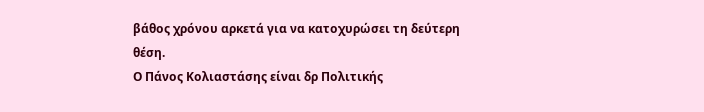βάθος χρόνου αρκετά για να κατοχυρώσει τη δεύτερη θέση.
Ο Πάνος Κολιαστάσης είναι δρ Πολιτικής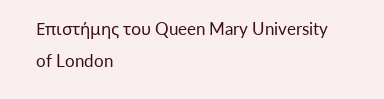Επιστήμης του Queen Mary University of London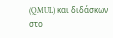(QMUL) και διδάσκων στο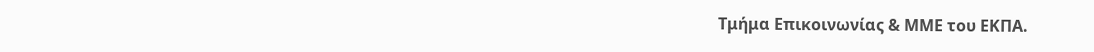Τμήμα Επικοινωνίας & ΜΜΕ του ΕΚΠΑ.